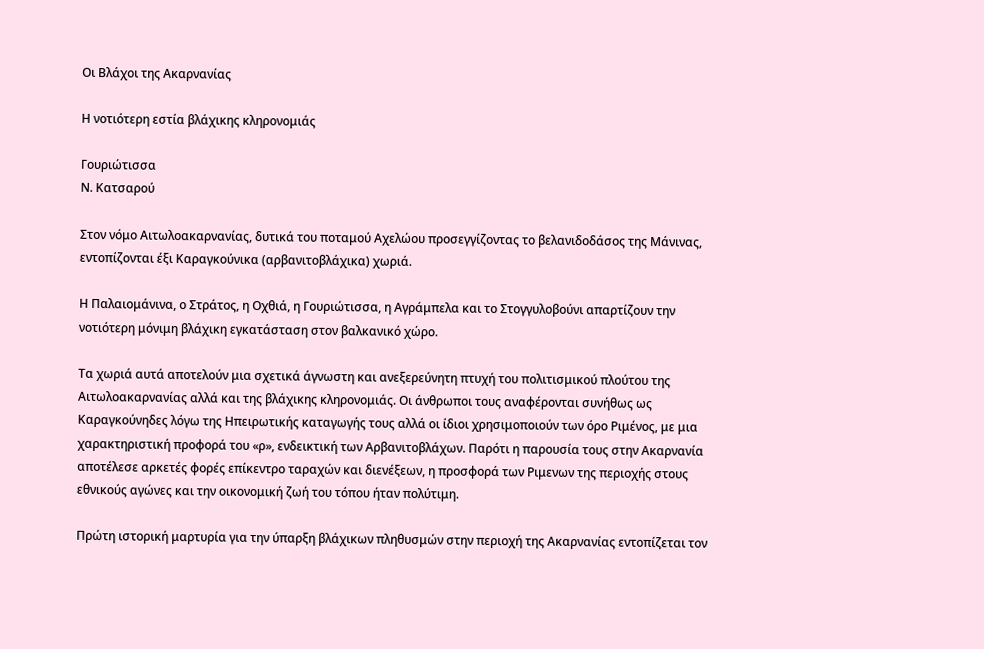Οι Βλάχοι της Ακαρνανίας

Η νοτιότερη εστία βλάχικης κληρονομιάς

Γουριώτισσα
Ν. Κατσαρού

Στον νόμο Αιτωλοακαρνανίας, δυτικά του ποταμού Αχελώου προσεγγίζοντας το βελανιδοδάσος της Μάνινας, εντοπίζονται έξι Καραγκούνικα (αρβανιτοβλάχικα) χωριά.

Η Παλαιομάνινα, ο Στράτος, η Οχθιά, η Γουριώτισσα, η Αγράμπελα και το Στογγυλοβούνι απαρτίζουν την νοτιότερη μόνιμη βλάχικη εγκατάσταση στον βαλκανικό χώρο.

Τα χωριά αυτά αποτελούν μια σχετικά άγνωστη και ανεξερεύνητη πτυχή του πολιτισμικού πλούτου της Αιτωλοακαρνανίας αλλά και της βλάχικης κληρονομιάς. Οι άνθρωποι τους αναφέρονται συνήθως ως Καραγκούνηδες λόγω της Ηπειρωτικής καταγωγής τους αλλά οι ίδιοι χρησιμοποιούν των όρο Ριμένος, με μια χαρακτηριστική προφορά του «ρ», ενδεικτική των Αρβανιτοβλάχων. Παρότι η παρουσία τους στην Ακαρνανία αποτέλεσε αρκετές φορές επίκεντρο ταραχών και διενέξεων, η προσφορά των Ριμενων της περιοχής στους εθνικούς αγώνες και την οικονομική ζωή του τόπου ήταν πολύτιμη.

Πρώτη ιστορική μαρτυρία για την ύπαρξη βλάχικων πληθυσμών στην περιοχή της Ακαρνανίας εντοπίζεται τον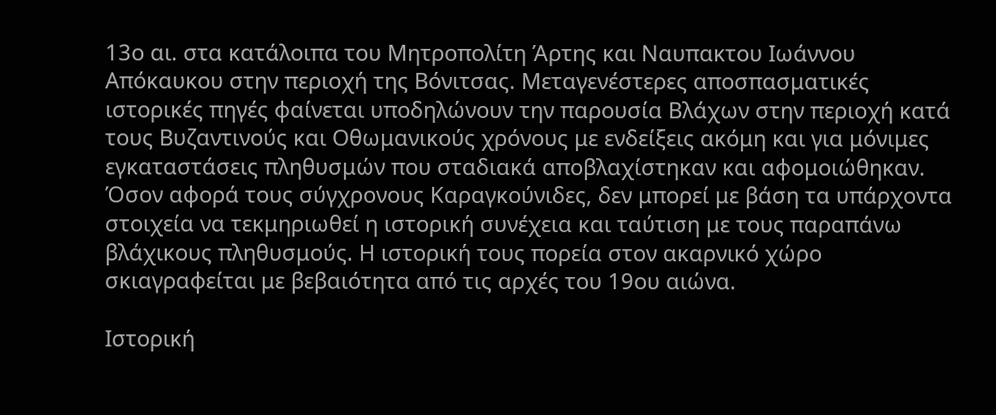13ο αι. στα κατάλοιπα του Μητροπολίτη Άρτης και Ναυπακτου Ιωάννου Απόκαυκου στην περιοχή της Βόνιτσας. Μεταγενέστερες αποσπασματικές ιστορικές πηγές φαίνεται υποδηλώνουν την παρουσία Βλάχων στην περιοχή κατά τους Βυζαντινούς και Οθωμανικούς χρόνους με ενδείξεις ακόμη και για μόνιμες εγκαταστάσεις πληθυσμών που σταδιακά αποβλαχίστηκαν και αφομοιώθηκαν. Όσον αφορά τους σύγχρονους Καραγκούνιδες, δεν μπορεί με βάση τα υπάρχοντα στοιχεία να τεκμηριωθεί η ιστορική συνέχεια και ταύτιση με τους παραπάνω βλάχικους πληθυσμούς. Η ιστορική τους πορεία στον ακαρνικό χώρο σκιαγραφείται με βεβαιότητα από τις αρχές του 19ου αιώνα.

Ιστορική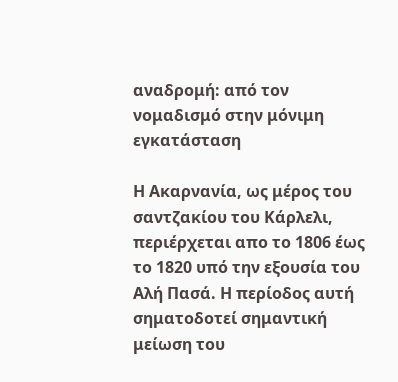αναδρομή: από τον νομαδισμό στην μόνιμη εγκατάσταση

Η Ακαρνανία, ως μέρος του σαντζακίου του Κάρλελι, περιέρχεται απο το 1806 έως το 1820 υπό την εξουσία του Αλή Πασά. Η περίοδος αυτή σηματοδοτεί σημαντική μείωση του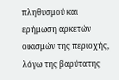πληθυσμού και ερήμωση αρκετών οικισμών της περιοχής, λόγω της βαρύτατης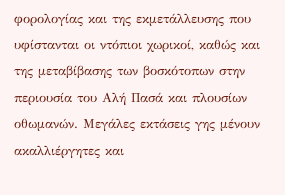φορολογίας και της εκμετάλλευσης που υφίστανται οι ντόπιοι χωρικοί, καθώς και της μεταβίβασης των βοσκότοπων στην περιουσία του Αλή Πασά και πλουσίων οθωμανών. Μεγάλες εκτάσεις γης μένουν ακαλλιέργητες και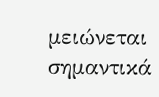μειώνεται σημαντικά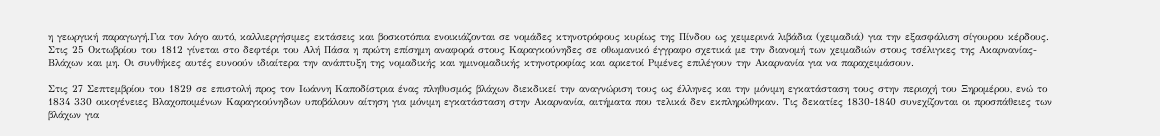η γεωργική παραγωγή.Για τον λόγο αυτό, καλλιεργήσιμες εκτάσεις και βοσκοτόπια ενοικιάζονται σε νομάδες κτηνοτρόφους κυρίως της Πίνδου ως χειμερινά λιβάδια (χειμαδιά) για την εξασφάλιση σίγουρου κέρδους. Στις 25 Οκτωβρίου του 1812 γίνεται στο δεφτέρι του Αλή Πάσα η πρώτη επίσημη αναφορά στους Καραγκούνηδες σε οθωμανικό έγγραφο σχετικά με την διανομή των χειμαδιών στους τσέλιγκες της Ακαρνανίας- Βλάχων και μη. Οι συνθήκες αυτές ευνοούν ιδιαίτερα την ανάπτυξη της νομαδικής και ημινομαδικής κτηνοτροφίας και αρκετοί Ριμένες επιλέγουν την Ακαρνανία για να παραχειμάσουν.

Στις 27 Σεπτεμβρίου του 1829 σε επιστολή προς τον Ιωάννη Καποδίστρια ένας πληθυσμός βλάχων διεκδικεί την αναγνώριση τους ως έλληνες και την μόνιμη εγκατάσταση τους στην περιοχή του Ξηρομέρου, ενώ το 1834 330 οικογένειες Βλαχοποιμένων Καραγκούνηδων υποβάλουν αίτηση για μόνιμη εγκατάσταση στην Ακαρνανία, αιτήματα που τελικά δεν εκπληρώθηκαν. Τις δεκατίες 1830-1840 συνεχίζονται οι προσπάθειες των βλάχων για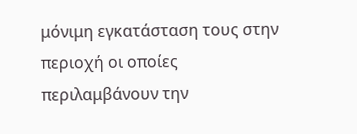μόνιμη εγκατάσταση τους στην περιοχή οι οποίες περιλαμβάνουν την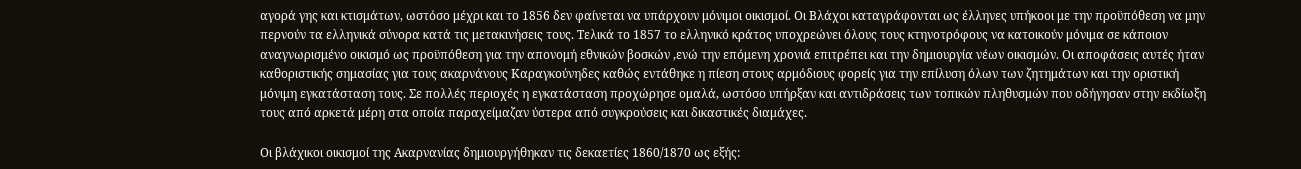αγορά γης και κτισμάτων, ωστόσο μέχρι και το 1856 δεν φαίνεται να υπάρχουν μόνιμοι οικισμοί. Οι Βλάχοι καταγράφονται ως έλληνες υπήκοοι με την προϋπόθεση να μην περνούν τα ελληνικά σύνορα κατά τις μετακινήσεις τους. Τελικά το 1857 το ελληνικό κράτος υποχρεώνει όλους τους κτηνοτρόφους να κατοικούν μόνιμα σε κάποιον αναγνωρισμένο οικισμό ως προϋπόθεση για την απονομή εθνικών βοσκών ,ενώ την επόμενη χρονιά επιτρέπει και την δημιουργία νέων οικισμών. Οι αποφάσεις αυτές ήταν καθοριστικής σημασίας για τους ακαρνάνους Καραγκούνηδες καθώς εντάθηκε η πίεση στους αρμόδιους φορείς για την επίλυση όλων των ζητημάτων και την οριστική μόνιμη εγκατάσταση τους. Σε πολλές περιοχές η εγκατάσταση προχώρησε ομαλά, ωστόσο υπήρξαν και αντιδράσεις των τοπικών πληθυσμών που οδήγησαν στην εκδίωξη τους από αρκετά μέρη στα οποία παραχείμαζαν ύστερα από συγκρούσεις και δικαστικές διαμάχες.

Οι βλάχικοι οικισμοί της Ακαρνανίας δημιουργήθηκαν τις δεκαετίες 1860/1870 ως εξής: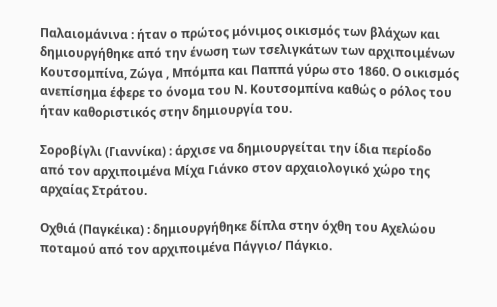Παλαιομάνινα : ήταν ο πρώτος μόνιμος οικισμός των βλάχων και δημιουργήθηκε από την ένωση των τσελιγκάτων των αρχιποιμένων Κουτσομπίνα, Ζώγα , Μπόμπα και Παππά γύρω στο 1860. Ο οικισμός ανεπίσημα έφερε το όνομα του Ν. Κουτσομπίνα καθώς ο ρόλος του ήταν καθοριστικός στην δημιουργία του.

Σοροβίγλι (Γιαννίκα) : άρχισε να δημιουργείται την ίδια περίοδο από τον αρχιποιμένα Μίχα Γιάνκο στον αρχαιολογικό χώρο της αρχαίας Στράτου.

Οχθιά (Παγκέικα) : δημιουργήθηκε δίπλα στην όχθη του Αχελώου ποταμού από τον αρχιποιμένα Πάγγιο/ Πάγκιο.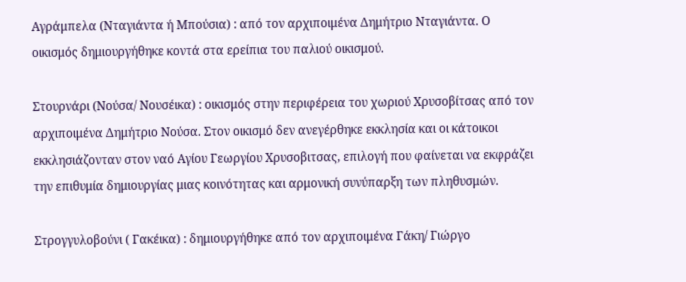Αγράμπελα (Νταγιάντα ή Μπούσια) : από τον αρχιποιμένα Δημήτριο Νταγιάντα. Ο οικισμός δημιουργήθηκε κοντά στα ερείπια του παλιού οικισμού.

Στουρνάρι (Νούσα/ Νουσέικα) : οικισμός στην περιφέρεια του χωριού Χρυσοβίτσας από τον αρχιποιμένα Δημήτριο Νούσα. Στον οικισμό δεν ανεγέρθηκε εκκλησία και οι κάτοικοι εκκλησιάζονταν στον ναό Αγίου Γεωργίου Χρυσοβιτσας, επιλογή που φαίνεται να εκφράζει την επιθυμία δημιουργίας μιας κοινότητας και αρμονική συνύπαρξη των πληθυσμών.

Στρογγυλοβούνι ( Γακέικα) : δημιουργήθηκε από τον αρχιποιμένα Γάκη/ Γιώργο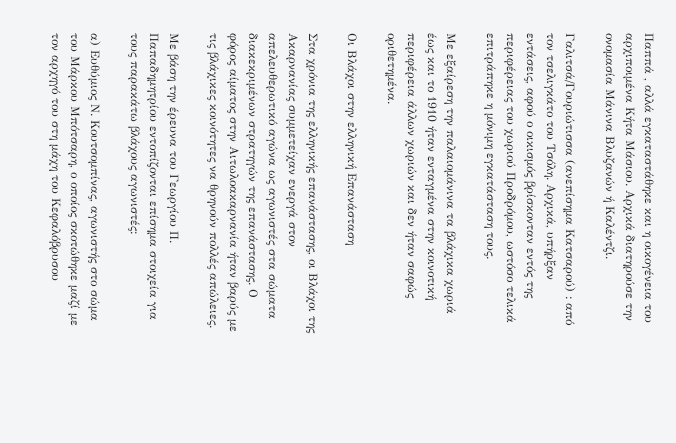Παππά , αλλά εγκαταστάθηκε και η οικογένεια του αρχιποιμένα Κήτα Μάσιου. Αρχικά διατηρούσε την ονομασία Μάνινα Βλυζανών ή Καλέντζι.

Γαλιτσά/Γουριώτισσα (ανεπίσημα Κατσαρού) : από τον τσελιγκάτο του Τσόλη. Αρχικά, υπήρξαν εντάσεις, αφού ο οικισμός βρίσκονταν εντός της περιφέρειας του χωριού Προδρόμου, ωστόσο τελικά επιτράπηκε η μόνιμη εγκατάσταση τους.

Με εξαίρεση την παλαιομάνινα τα βλάχικα χωριά έως και το 1910 ήταν ενταγμένα στην κοινοτική περιφέρεια άλλων χωριών και δεν ήταν σαφώς οριθετημένα.

Οι Βλάχοι στην ελληνική Επανάσταση

Στα χρόνια της ελληνικής επανάστασης, οι Βλάχοι της Ακαρνανίας συμμετείχαν ενεργά στον απελευθερωτικό αγώνα ως αγωνιστές στα σώματα διακεκριμένων στρατηγών της επανάστασης. Ο φόρος αίματος στην Αιτωλοακαρνανία ήταν βαρύς με τις βλάχικες κοινότητες να θρηνούν πολλές απώλειες.

Με βάση την έρευνα του Γεωργίου Π. Παπαδημητρίου εντοπίζονται επίσημα στοιχεία για τους παρακάτω βλάχους αγωνιστές:

α) Ευθύμιος Ν. Κουτσομπίνας, αγωνιστής στο σώμα του Μάρκου Μπότσαρη, ο οποίος σκοτώθηκε μαζί με τον αρχηγό του στη μάχη του Κεφαλόβρυσου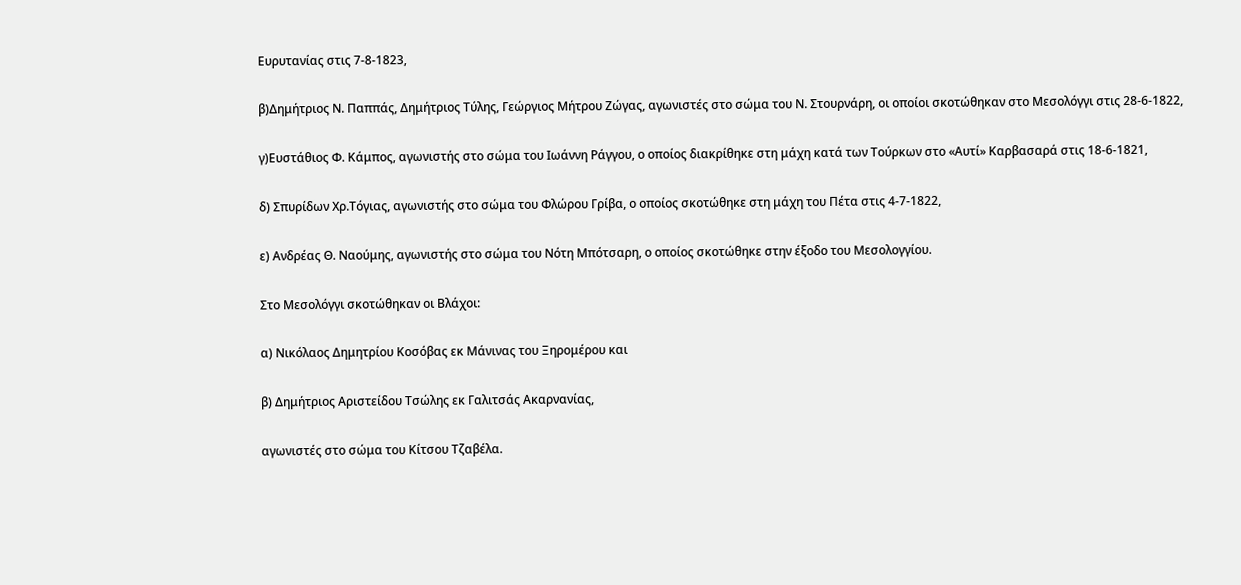Ευρυτανίας στις 7-8-1823,

β)Δημήτριος Ν. Παππάς, Δημήτριος Τύλης, Γεώργιος Μήτρου Ζώγας, αγωνιστές στο σώμα του Ν. Στουρνάρη, οι οποίοι σκοτώθηκαν στο Μεσολόγγι στις 28-6-1822,

γ)Ευστάθιος Φ. Κάμπος, αγωνιστής στο σώμα του Ιωάννη Ράγγου, ο οποίος διακρίθηκε στη μάχη κατά των Τούρκων στο «Αυτί» Καρβασαρά στις 18-6-1821,

δ) Σπυρίδων Χρ.Τόγιας, αγωνιστής στο σώμα του Φλώρου Γρίβα, ο οποίος σκοτώθηκε στη μάχη του Πέτα στις 4-7-1822,

ε) Ανδρέας Θ. Ναούμης, αγωνιστής στο σώμα του Νότη Μπότσαρη, ο οποίος σκοτώθηκε στην έξοδο του Μεσολογγίου.

Στο Μεσολόγγι σκοτώθηκαν οι Βλάχοι:

α) Νικόλαος Δημητρίου Κοσόβας εκ Μάνινας του Ξηρομέρου και

β) Δημήτριος Αριστείδου Τσώλης εκ Γαλιτσάς Ακαρνανίας,

αγωνιστές στο σώμα του Κίτσου Τζαβέλα.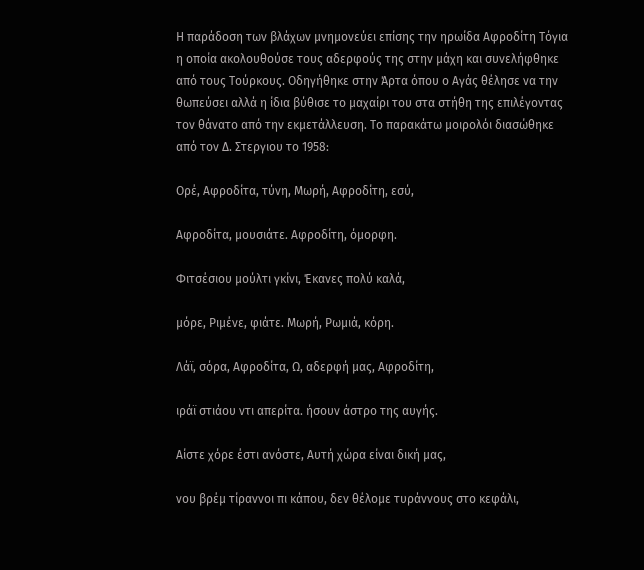Η παράδοση των βλάχων μνημονεύει επίσης την ηρωίδα Αφροδίτη Τόγια η οποία ακολουθούσε τους αδερφούς της στην μάχη και συνελήφθηκε από τους Τούρκους. Οδηγήθηκε στην Άρτα όπου ο Αγάς θέλησε να την θωπεύσει αλλά η ίδια βύθισε το μαχαίρι του στα στήθη της επιλέγοντας τον θάνατο από την εκμετάλλευση. Το παρακάτω μοιρολόι διασώθηκε από τον Δ. Στεργιου το 1958:

Ορέ, Αφροδίτα, τύνη, Μωρή, Αφροδίτη, εσύ,

Αφροδίτα, μουσιάτε. Αφροδίτη, όμορφη.

Φιτσέσιου μούλτι γκίνι, Έκανες πολύ καλά,

μόρε, Ριμένε, φιάτε. Μωρή, Ρωμιά, κόρη.

Λάϊ, σόρα, Αφροδίτα, Ω, αδερφή μας, Αφροδίτη,

ιράϊ στιάου ντι απερίτα. ήσουν άστρο της αυγής.

Αίστε χόρε έστι ανόστε, Αυτή χώρα είναι δική μας,

νου βρέμ τίραννοι πι κάπου, δεν θέλομε τυράννους στο κεφάλι,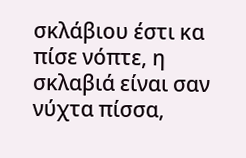σκλάβιου έστι κα πίσε νόπτε, η σκλαβιά είναι σαν νύχτα πίσσα,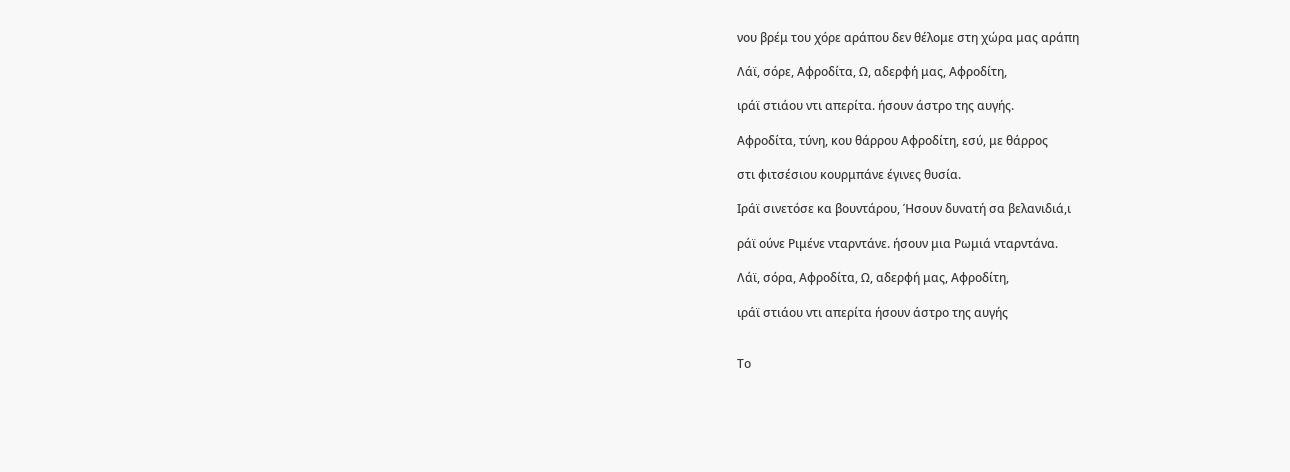νου βρέμ του χόρε αράπου δεν θέλομε στη χώρα μας αράπη

Λάϊ, σόρε, Αφροδίτα, Ω, αδερφή μας, Αφροδίτη,

ιράϊ στιάου ντι απερίτα. ήσουν άστρο της αυγής.

Αφροδίτα, τύνη, κου θάρρου Αφροδίτη, εσύ, με θάρρος

στι φιτσέσιου κουρμπάνε έγινες θυσία.

Ιράϊ σινετόσε κα βουντάρου, Ήσουν δυνατή σα βελανιδιά,ι

ράϊ ούνε Ριμένε νταρντάνε. ήσουν μια Ρωμιά νταρντάνα.

Λάϊ, σόρα, Αφροδίτα, Ω, αδερφή μας, Αφροδίτη,

ιράϊ στιάου ντι απερίτα ήσουν άστρο της αυγής


Το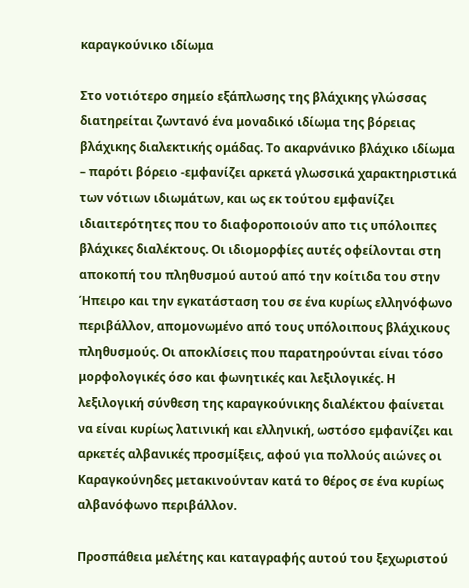καραγκούνικο ιδίωμα

Στο νοτιότερο σημείο εξάπλωσης της βλάχικης γλώσσας διατηρείται ζωντανό ένα μοναδικό ιδίωμα της βόρειας βλάχικης διαλεκτικής ομάδας. Το ακαρνάνικο βλάχικο ιδίωμα – παρότι βόρειο -εμφανίζει αρκετά γλωσσικά χαρακτηριστικά των νότιων ιδιωμάτων, και ως εκ τούτου εμφανίζει ιδιαιτερότητες που το διαφοροποιούν απο τις υπόλοιπες βλάχικες διαλέκτους. Οι ιδιομορφίες αυτές οφείλονται στη αποκοπή του πληθυσμού αυτού από την κοίτιδα του στην Ήπειρο και την εγκατάσταση του σε ένα κυρίως ελληνόφωνο περιβάλλον, απομονωμένο από τους υπόλοιπους βλάχικους πληθυσμούς. Οι αποκλίσεις που παρατηρούνται είναι τόσο μορφολογικές όσο και φωνητικές και λεξιλογικές. Η λεξιλογική σύνθεση της καραγκούνικης διαλέκτου φαίνεται να είναι κυρίως λατινική και ελληνική, ωστόσο εμφανίζει και αρκετές αλβανικές προσμίξεις, αφού για πολλούς αιώνες οι Καραγκούνηδες μετακινούνταν κατά το θέρος σε ένα κυρίως αλβανόφωνο περιβάλλον.

Προσπάθεια μελέτης και καταγραφής αυτού του ξεχωριστού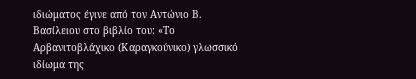ιδιώματος έγινε από τον Αντώνιο Β. Βασίλειου στο βιβλίο του: «Το Αρβανιτοβλάχικο (Καραγκούνικο) γλωσσικό ιδίωμα της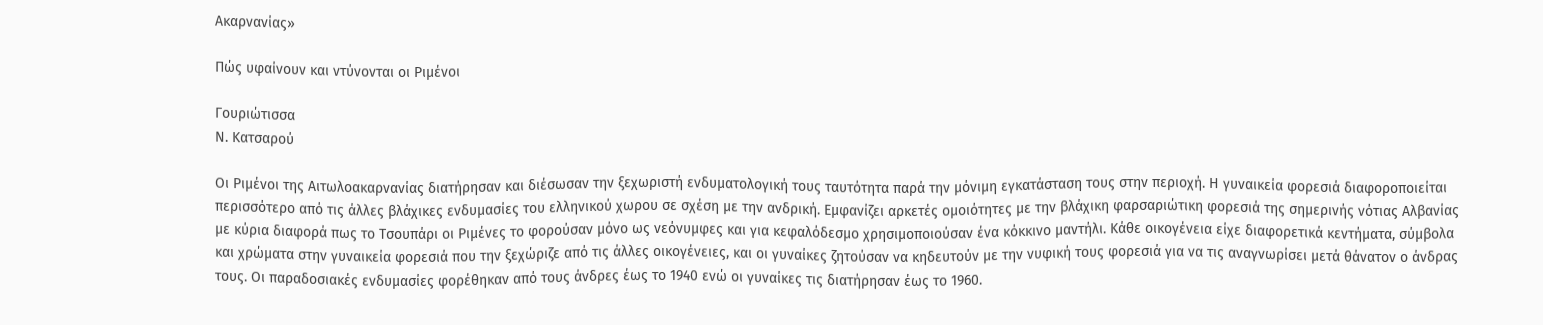Ακαρνανίας»

Πώς υφαίνουν και ντύνονται οι Ριμένοι

Γουριώτισσα
Ν. Κατσαρού

Οι Ριμένοι της Αιτωλοακαρνανίας διατήρησαν και διέσωσαν την ξεχωριστή ενδυματολογική τους ταυτότητα παρά την μόνιμη εγκατάσταση τους στην περιοχή. Η γυναικεία φορεσιά διαφοροποιείται περισσότερο από τις άλλες βλάχικες ενδυμασίες του ελληνικού χωρου σε σχέση με την ανδρική. Εμφανίζει αρκετές ομοιότητες με την βλάχικη φαρσαριώτικη φορεσιά της σημερινής νότιας Αλβανίας με κύρια διαφορά πως το Τσουπάρι οι Ριμένες το φορούσαν μόνο ως νεόνυμφες και για κεφαλόδεσμο χρησιμοποιούσαν ένα κόκκινο μαντήλι. Κάθε οικογένεια είχε διαφορετικά κεντήματα, σύμβολα και χρώματα στην γυναικεία φορεσιά που την ξεχώριζε από τις άλλες οικογένειες, και οι γυναίκες ζητούσαν να κηδευτούν με την νυφική τους φορεσιά για να τις αναγνωρίσει μετά θάνατον ο άνδρας τους. Οι παραδοσιακές ενδυμασίες φορέθηκαν από τους άνδρες έως το 1940 ενώ οι γυναίκες τις διατήρησαν έως το 1960.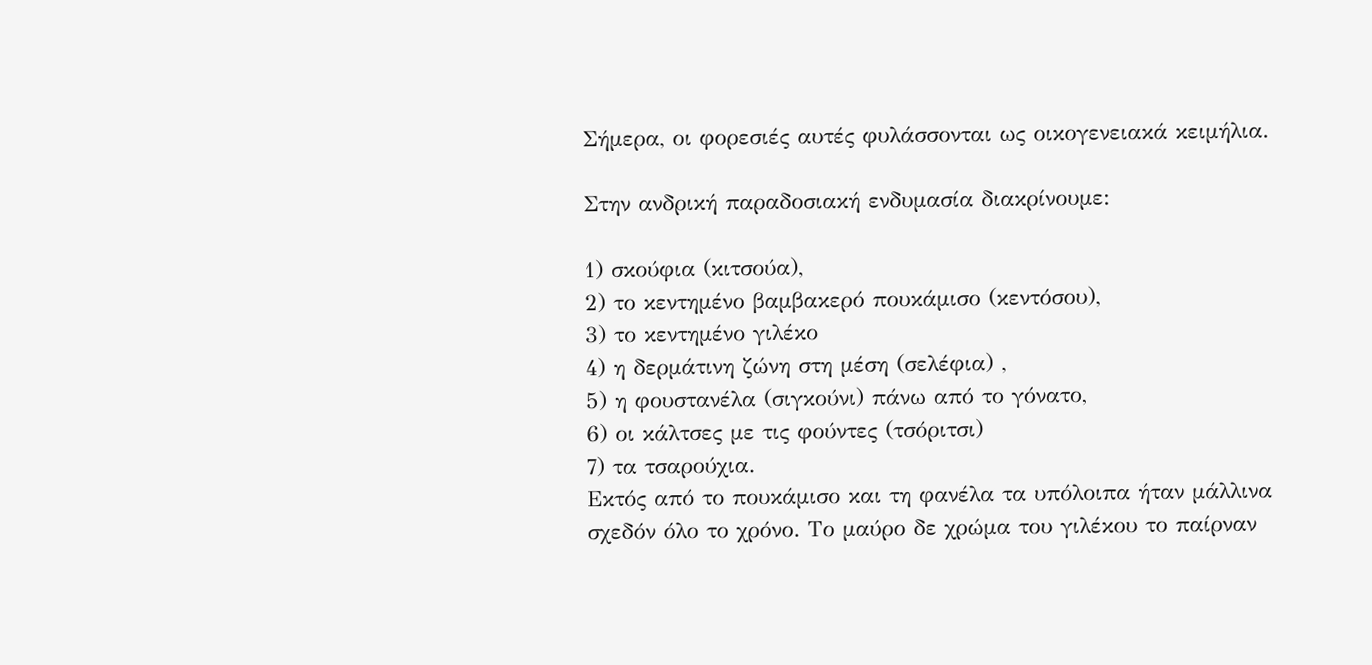Σήμερα, οι φορεσιές αυτές φυλάσσονται ως οικογενειακά κειμήλια.

Στην ανδρική παραδοσιακή ενδυμασία διακρίνουμε:

1) σκούφια (κιτσούα),
2) το κεντημένο βαμβακερό πουκάμισο (κεντόσου),
3) το κεντημένο γιλέκο
4) η δερμάτινη ζώνη στη μέση (σελέφια) ,
5) η φουστανέλα (σιγκούνι) πάνω από το γόνατο,
6) οι κάλτσες με τις φούντες (τσόριτσι)
7) τα τσαρούχια.
Εκτός από το πουκάμισο και τη φανέλα τα υπόλοιπα ήταν μάλλινα σχεδόν όλο το χρόνο. Το μαύρο δε χρώμα του γιλέκου το παίρναν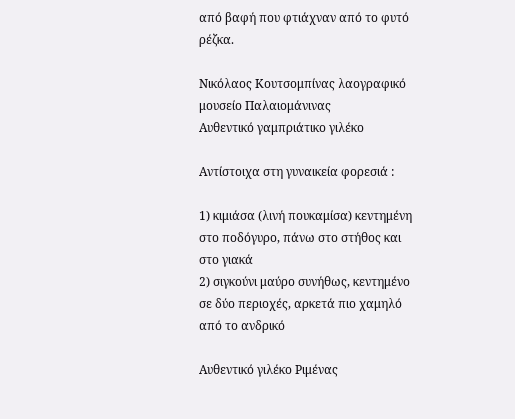από βαφή που φτιάχναν από το φυτό ρέζκα.

Νικόλαος Κουτσομπίνας λαογραφικό μουσείο Παλαιομάνινας
Αυθεντικό γαμπριάτικο γιλέκο

Αντίστοιχα στη γυναικεία φορεσιά :

1) κιμιάσα (λινή πουκαμίσα) κεντημένη στο ποδόγυρο, πάνω στο στήθος και στο γιακά
2) σιγκούνι μαύρο συνήθως, κεντημένο σε δύο περιοχές, αρκετά πιο χαμηλό από το ανδρικό

Αυθεντικό γιλέκο Ριμένας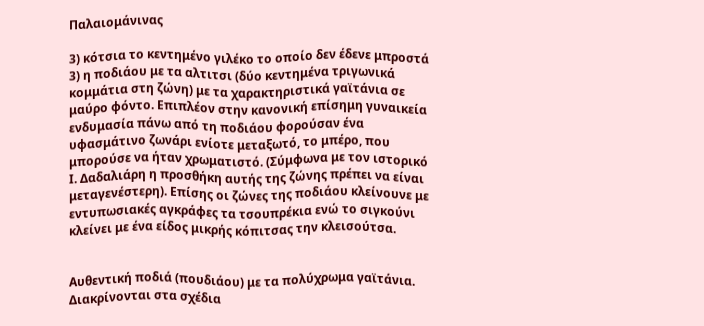Παλαιομάνινας

3) κότσια το κεντημένο γιλέκο το οποίο δεν έδενε μπροστά
3) η ποδιάου με τα αλτιτσι (δύο κεντημένα τριγωνικά κομμάτια στη ζώνη) με τα χαρακτηριστικά γαϊτάνια σε μαύρο φόντο. Επιπλέον στην κανονική επίσημη γυναικεία ενδυμασία πάνω από τη ποδιάου φορούσαν ένα υφασμάτινο ζωνάρι ενίοτε μεταξωτό, το μπέρο, που μπορούσε να ήταν χρωματιστό. (Σύμφωνα με τον ιστορικό Ι. Δαδαλιάρη η προσθήκη αυτής της ζώνης πρέπει να είναι μεταγενέστερη). Επίσης οι ζώνες της ποδιάου κλείνουνε με εντυπωσιακές αγκράφες τα τσουπρέκια ενώ το σιγκούνι κλείνει με ένα είδος μικρής κόπιτσας την κλεισούτσα.


Αυθεντική ποδιά (πουδιάου) με τα πολύχρωμα γαϊτάνια. Διακρίνονται στα σχέδια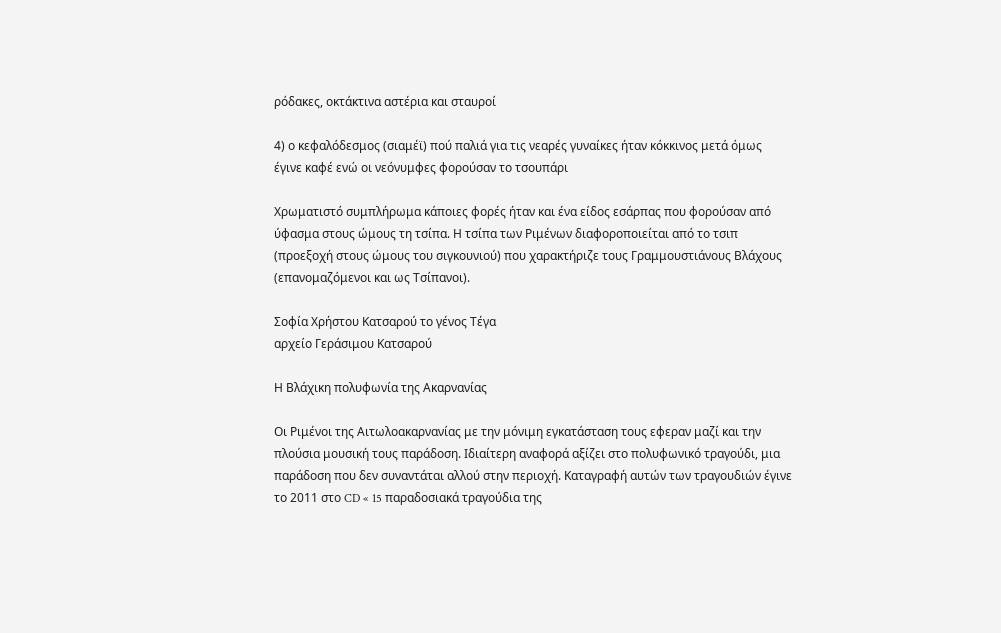ρόδακες, οκτάκτινα αστέρια και σταυροί

4) ο κεφαλόδεσμος (σιαμέϊ) πού παλιά για τις νεαρές γυναίκες ήταν κόκκινος μετά όμως έγινε καφέ ενώ οι νεόνυμφες φορούσαν το τσουπάρι

Χρωματιστό συμπλήρωμα κάποιες φορές ήταν και ένα είδος εσάρπας που φορούσαν από ύφασμα στους ώμους τη τσίπα. Η τσίπα των Ριμένων διαφοροποιείται από το τσιπ (προεξοχή στους ώμους του σιγκουνιού) που χαρακτήριζε τους Γραμμουστιάνους Βλάχους (επανομαζόμενοι και ως Τσίπανοι).

Σοφία Χρήστου Κατσαρού το γένος Τέγα
αρχείο Γεράσιμου Κατσαρού

Η Βλάχικη πολυφωνία της Ακαρνανίας

Οι Ριμένοι της Αιτωλοακαρνανίας με την μόνιμη εγκατάσταση τους εφεραν μαζί και την πλούσια μουσική τους παράδοση. Ιδιαίτερη αναφορά αξίζει στο πολυφωνικό τραγούδι, μια παράδοση που δεν συναντάται αλλού στην περιοχή. Καταγραφή αυτών των τραγουδιών έγινε το 2011 στο CD « 15 παραδοσιακά τραγούδια της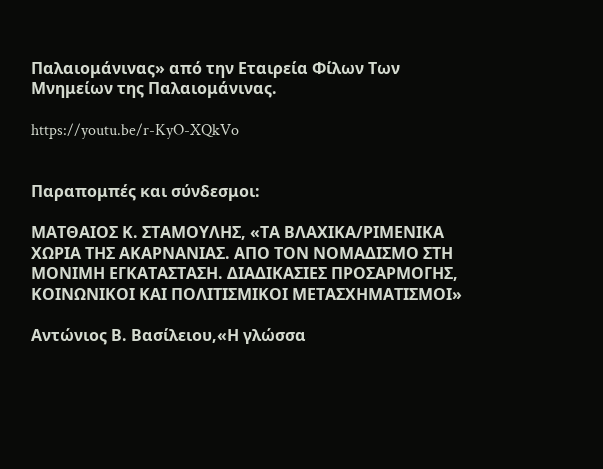Παλαιομάνινας» από την Εταιρεία Φίλων Των Μνημείων της Παλαιομάνινας.

https://youtu.be/r-KyO-XQkVo


Παραπομπές και σύνδεσμοι:

ΜΑΤΘΑΙΟΣ Κ. ΣΤΑΜΟΥΛΗΣ, «ΤΑ ΒΛΑΧΙΚΑ/ΡΙΜΕΝΙΚΑ ΧΩΡΙΑ ΤΗΣ ΑΚΑΡΝΑΝΙΑΣ. ΑΠΟ ΤΟΝ ΝΟΜΑΔΙΣΜΟ ΣΤΗ ΜΟΝΙΜΗ ΕΓΚΑΤΑΣΤΑΣΗ. ΔΙΑΔΙΚΑΣΙΕΣ ΠΡΟΣΑΡΜΟΓΗΣ, ΚΟΙΝΩΝΙΚΟΙ ΚΑΙ ΠΟΛΙΤΙΣΜΙΚΟΙ ΜΕΤΑΣΧΗΜΑΤΙΣΜΟΙ»

Αντώνιος Β. Βασίλειου,«Η γλώσσα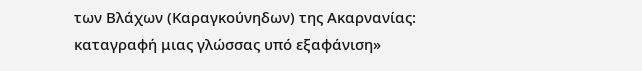των Βλάχων (Καραγκούνηδων) της Ακαρνανίας: καταγραφή μιας γλώσσας υπό εξαφάνιση»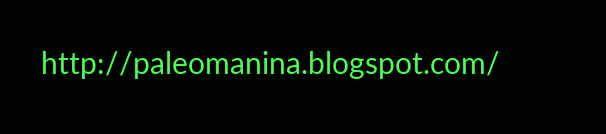http://paleomanina.blogspot.com/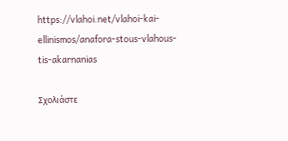https://vlahoi.net/vlahoi-kai-ellinismos/anafora-stous-vlahous-tis-akarnanias

Σχολιάστε